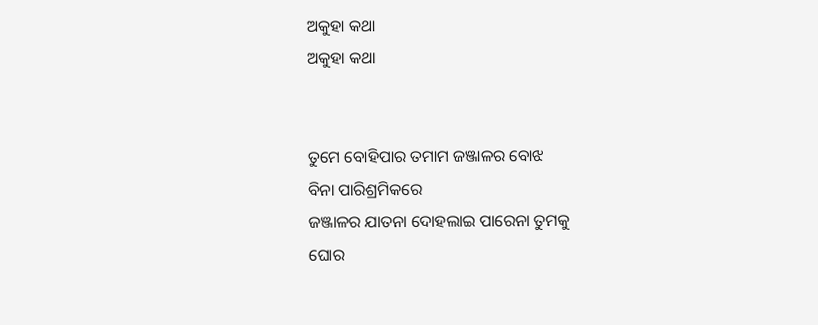ଅକୁହା କଥା
ଅକୁହା କଥା


ତୁମେ ବୋହିପାର ତମାମ ଜଞ୍ଜାଳର ବୋଝ
ବିନା ପାରିଶ୍ରମିକରେ
ଜଞ୍ଜାଳର ଯାତନା ଦୋହଲାଇ ପାରେନା ତୁମକୁ
ଘୋର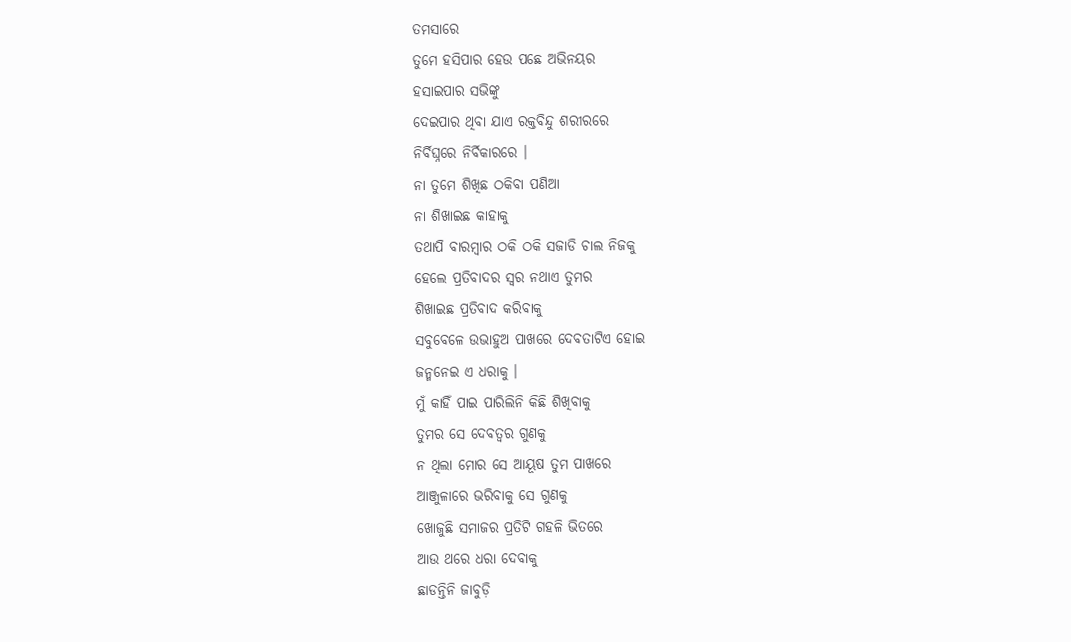ତମସାରେ
ତୁମେ ହସିପାର ହେଉ ପଛେ ଅଭିନୟର
ହସାଇପାର ସଭିଙ୍କୁ
ଦେଇପାର ଥିବା ଯାଏ ରକ୍ତବିନ୍ଦୁ ଶରୀରରେ
ନିର୍ବିଘ୍ନରେ ନିର୍ବିକାରରେ ।
ନା ତୁମେ ଶିଖିଛ ଠକିବା ପଣିଆ
ନା ଶିଖାଇଛ କାହାକୁ
ତଥାପି ବାରମ୍ବାର ଠକି ଠକି ସଜାଡି ଚାଲ ନିଜକୁ
ହେଲେ ପ୍ରତିବାଦର ସ୍ବର ନଥାଏ ତୁମର
ଶିଖାଇଛ ପ୍ରତିବାଦ କରିବାକୁ
ସବୁବେଳେ ଉଭାହୁଅ ପାଖରେ ଦେବତାଟିଏ ହୋଇ
ଜନ୍ମନେଇ ଏ ଧରାକୁ ।
ମୁଁ କାହିଁ ପାଇ ପାରିଲିନି କିଛି ଶିଖିବାକୁ
ତୁମର ସେ ଦେବତ୍ବର ଗୁଣକୁ
ନ ଥିଲା ମୋର ସେ ଆୟୂଷ ତୁମ ପାଖରେ
ଆଞ୍ଜୁଳାରେ ଭରିବାକୁ ସେ ଗୁଣକୁ
ଖୋଜୁଛି ସମାଜର ପ୍ରତିଟି ଗହଳି ଭିତରେ
ଆଉ ଥରେ ଧରା ଦେବାକୁ
ଛାଡନ୍ତିନି ଜାବୁଡ଼ି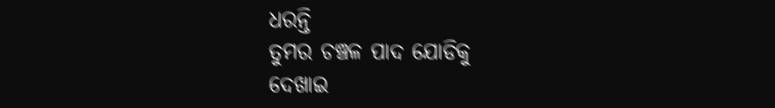ଧରନ୍ତି
ତୁମର ଚଞ୍ଚଳ ପାଦ ଯୋଡିକୁ
ଦେଖାଇ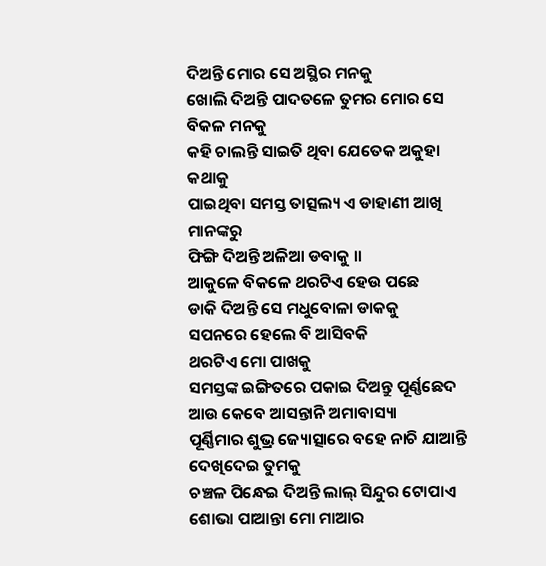ଦିଅନ୍ତି ମୋର ସେ ଅସ୍ଥିର ମନକୁ
ଖୋଲି ଦିଅନ୍ତି ପାଦତଳେ ତୁମର ମୋର ସେ ବିକଳ ମନକୁ
କହି ଚାଲନ୍ତି ସାଇତି ଥିବା ଯେତେକ ଅକୁହା କଥାକୁ
ପାଇଥିବା ସମସ୍ତ ତାତ୍ସଲ୍ୟ ଏ ଡାହାଣୀ ଆଖି ମାନଙ୍କରୁ
ଫିଙ୍ଗି ଦିଅନ୍ତି ଅଳିଆ ଡବାକୁ ।।
ଆକୁଳେ ବିକଳେ ଥରଟିଏ ହେଉ ପଛେ
ଡାକି ଦିଅନ୍ତି ସେ ମଧୁବୋଳା ଡାକକୁ
ସପନରେ ହେଲେ ବି ଆସିବକି
ଥରଟିଏ ମୋ ପାଖକୁ
ସମସ୍ତଙ୍କ ଇଙ୍ଗିତରେ ପକାଇ ଦିଅନ୍ତୁ ପୂର୍ଣ୍ଣଛେଦ
ଆଉ କେବେ ଆସନ୍ତାନି ଅମାବାସ୍ୟା
ପୂର୍ଣ୍ଣିମାର ଶୁଭ୍ର ଜ୍ୟୋତ୍ସାରେ ବହେ ନାଚି ଯାଆନ୍ତି
ଦେଖିଦେଇ ତୁମକୁ
ଚଞ୍ଚଳ ପିନ୍ଧେଇ ଦିଅନ୍ତି ଲାଲ୍ ସିନ୍ଦୁର ଟୋପାଏ
ଶୋଭା ପାଆନ୍ତା ମୋ ମାଆର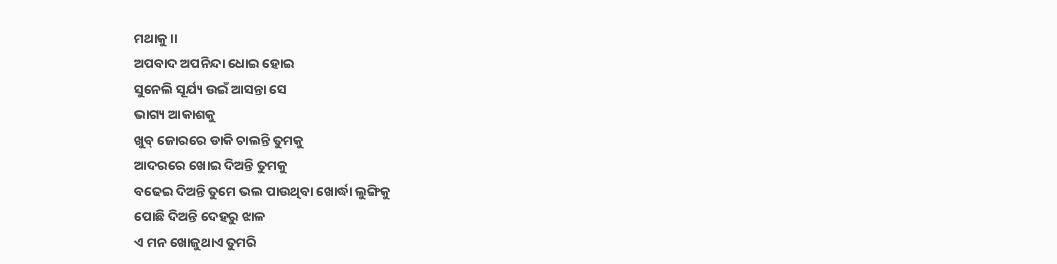ମଥାକୁ ।।
ଅପବାଦ ଅପନିନ୍ଦା ଧୋଇ ହୋଇ
ସୁନେଲି ସୂର୍ଯ୍ୟ ଉଇଁ ଆସନ୍ତା ସେ
ଭାଗ୍ୟ ଆକାଶକୁ
ଖୁବ୍ ଜୋରରେ ଡାକି ଚାଲନ୍ତି ତୁମକୁ
ଆଦରରେ ଖୋଇ ଦିଅନ୍ତି ତୁମକୁ
ବଢେଇ ଦିଅନ୍ତି ତୁମେ ଭଲ ପାଉଥିବା ଖୋର୍ଦ୍ଧା ଲୁଙ୍ଗିକୁ
ପୋଛି ଦିଅନ୍ତି ଦେହରୁ ଝାଳ
ଏ ମନ ଖୋଜୁଥାଏ ତୁମରି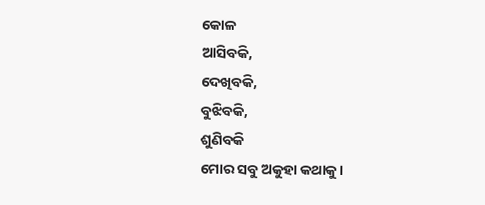କୋଳ
ଆସିବକି,
ଦେଖିବକି,
ବୁଝିବକି,
ଶୁଣିବକି
ମୋର ସବୁ ଅକୁହା କଥାକୁ ।